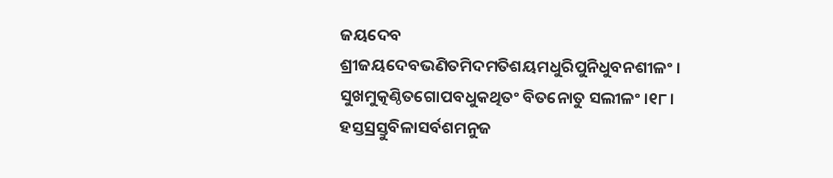ଜୟଦେବ
ଶ୍ରୀଜୟଦେବଭଣିତମିଦମତିଶୟମଧୁରିପୁନିଧୁବନଶୀଳଂ । ସୁଖମୁତ୍କଣ୍ଠିତଗୋପବଧୁକଥିତଂ ବିତନୋତୁ ସଲୀଳଂ ।୧୮। ହସ୍ତସ୍ରସ୍ତୁବିଳାସର୍ବଶମନୁଜ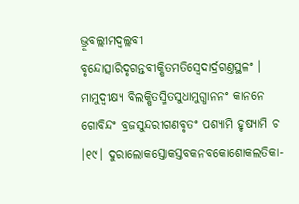ଭ୍ରୂବଲ୍ଲୀମଦ୍ବଲ୍ଲବୀ ବୃନ୍ଦୋତ୍ସାରିଦୃଗନ୍ତବୀକ୍ଷିତମତିସ୍ୱେଦାର୍ଦ୍ରଗଣ୍ତସ୍ଥଳଂ । ମାମୁଦ୍ବୀକ୍ଷ୍ୟ ବିଲକ୍ଷିତସ୍ମିତସୁଧାମୁଗ୍ଧାନନଂ କାନନେ ଗୋବିନ୍ଦଂ ବ୍ରଜସୁନ୍ଦରୀଗଣବୃତଂ ପଶ୍ୟାମି ହୃଷ୍ୟାମି ଚ ।୧୯। ଦୁରାଲୋକସ୍ତୋକସ୍ତବକନବକୋଶୋକଲତିକା-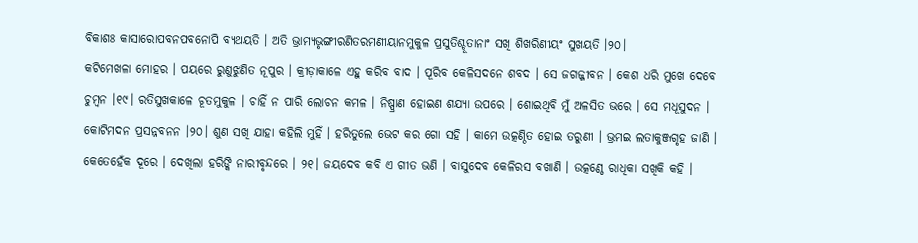ବିକାଶଃ କାସାରୋପବନପବନୋପି ବ୍ୟଥୟତି । ଅତି ଭ୍ରାମ୍ୟଭୃଙ୍ଗୀରଣିତରମଣୀୟାନମୁକୁଳ ପ୍ରସୁତିଶ୍ଚୂତାନାଂ ସଖି ଶିଖରିଣୀୟଂ ସୁଖୟତି ।୨୦।
କଟିମେଖଳା ମୋହର । ପୟରେ ରୁଣୁଝୁଣିତ ନୂପୁର । କ୍ରୀଡ଼ାକାଳେ ଏହୁ କରିବ ବାଦ । ପୂରିବ କେଳିସଦନେ ଶବଦ । ସେ ଜଗଜ୍ଜୀବନ । କେଶ ଧରି ମୁଖେ ଦେବେ ଚୁମ୍ବନ ।୧୯। ରତିସୁଖକାଳେ ଚୂତମୁକୁଳ । ଚାହିଁ ନ ପାରି ଲୋଚନ କମଳ । ନିଷ୍ପ୍ରାଣ ହୋଇଣ ଶଯ୍ୟା ଉପରେ । ଶୋଇଥିବି ମୁଁ ଅଳସିତ ଭରେ । ସେ ମଧୂସୁଦନ । କୋଟିମଦନ ପ୍ରସନ୍ନବନନ ।୨୦। ଶୁଣ ସଖି ଯାହା କହିଲି ମୁହିଁ । ହରିତୁଲେ ଭେଟ କର ଗୋ ସହି । କାମେ ଉତ୍କଣ୍ଠିତ ହୋଇ ତରୁଣୀ । ଭ୍ରମଇ ଲତାକୁଞ୍ଜଗୃହ ଜାଣି । କେତେହେଁକ ଦୂରେ । ଦେଖିଲା ହରିଙ୍କି ନାରୀବୃନ୍ଦରେ । ୨୧। ଜୟଦେବ କବି ଏ ଗୀତ ଭଣି । ବାସୁଦେବ କେଳିରସ ବଖାଣି । ଉତ୍କଣ୍ଠେ ରାଧିକା ସଖିକି କହି ।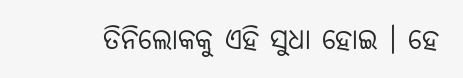ତିନିଲୋକକୁ ଏହି ସୁଧା ହୋଇ । ହେ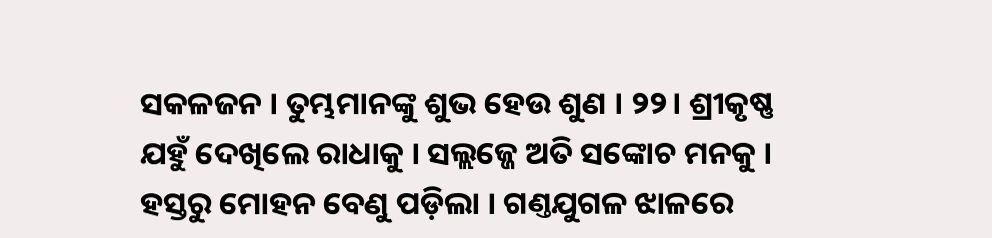ସକଳଜନ । ତୁମ୍ଭମାନଙ୍କୁ ଶୁଭ ହେଉ ଶୁଣ । ୨୨। ଶ୍ରୀକୃଷ୍ଣ ଯହୁଁ ଦେଖିଲେ ରାଧାକୁ । ସଲ୍ଲଜ୍ଜେ ଅତି ସଙ୍କୋଚ ମନକୁ । ହସ୍ତରୁ ମୋହନ ବେଣୁ ପଡ଼ିଲା । ଗଣ୍ତଯୁଗଳ ଝାଳରେ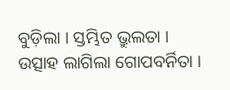ବୁଡ଼ିଲା । ସ୍ତମ୍ଭିତ ଭ୍ରୁଲତା । ଉତ୍ସାହ ଲାଗିଲା ଗୋପବର୍ନିତା ।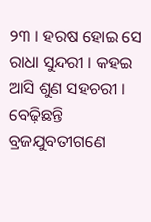୨୩ । ହରଷ ହୋଇ ସେ ରାଧା ସୁନ୍ଦରୀ । କହଇ ଆସି ଶୁଣ ସହଚରୀ । ବେଢ଼ିଛନ୍ତି ବ୍ରଜଯୁବତୀଗଣେ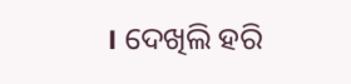। ଦେଖିଲି ହରି